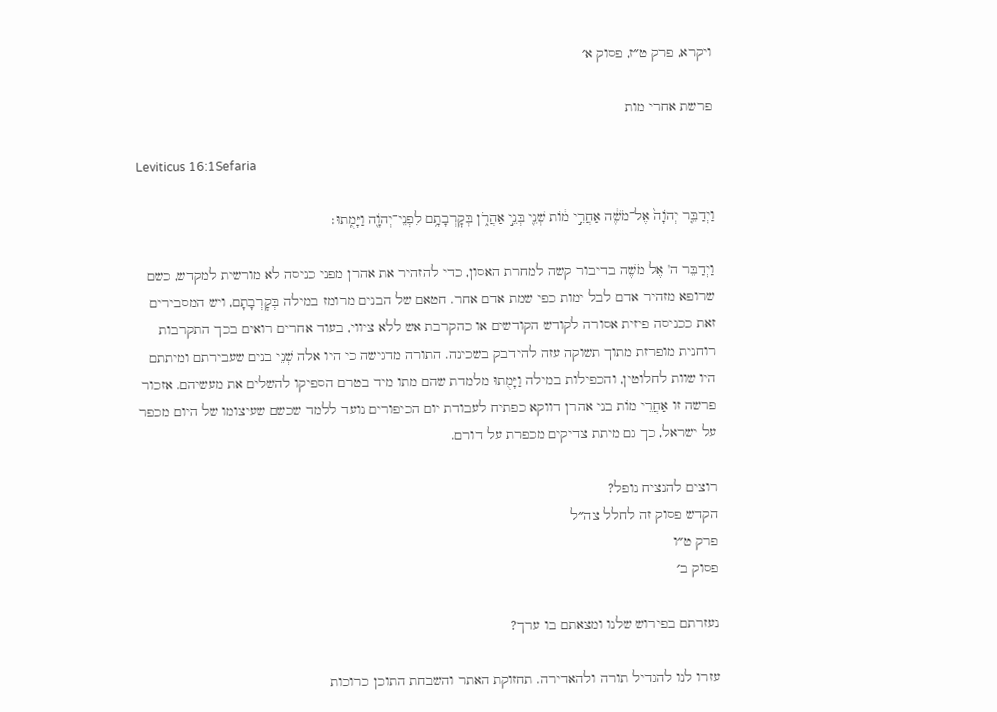ויקרא, פרק ט״ז, פסוק א׳

פרשת אחרי מות

Leviticus 16:1Sefaria

וַיְדַבֵּ֤ר יְהֹוָה֙ אֶל־מֹשֶׁ֔ה אַחֲרֵ֣י מ֔וֹת שְׁנֵ֖י בְּנֵ֣י אַהֲרֹ֑ן בְּקׇרְבָתָ֥ם לִפְנֵי־יְהֹוָ֖ה וַיָּמֻֽתוּ׃

וַיְדַבֵּר ה' אֶל מֹשֶׁה בדיבור קשה למחרת האסון, כדי להזהיר את אהרן מפני כניסה לא מורשית למקדש, כשם שרופא מזהיר אדם לבל ימות כפי שמת אדם אחר. חטאם של הבנים מרומז במילה בְּקׇרְבָתָם, ויש המסבירים זאת ככניסה פיזית אסורה לקודש הקודשים או כהקרבת אש ללא ציווי, בעוד אחרים רואים בכך התקרבות רוחנית מופרזת מתוך תשוקה עזה להידבק בשכינה. התורה מדגישה כי היו אלה שְׁנֵי בנים שעבירתם ומיתתם היו שוות לחלוטין, והכפילות במילה וַיָּמֻתוּ מלמדת שהם מתו מיד בטרם הספיקו להשלים את מעשיהם. אזכור פרשה זו אַחֲרֵי מוֹת בני אהרן דווקא כפתיח לעבודת יום הכיפורים נועד ללמד שכשם שעיצומו של היום מכפר על ישראל, כך גם מיתת צדיקים מכפרת על דורם.

רוצים להנציח נופל?
הקדש פסוק זה לחלל צה״ל
פרק ט״ו
פסוק ב׳

נעזרתם בפירוש שלנו ומצאתם בו ערך?

עזרו לנו להגדיל תורה ולהאדירה. תחזוקת האתר והשבחת התוכן כרוכות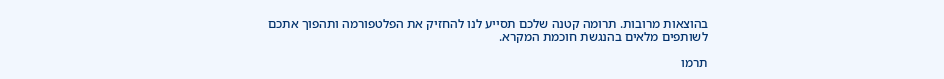בהוצאות מרובות. תרומה קטנה שלכם תסייע לנו להחזיק את הפלטפורמה ותהפוך אתכם לשותפים מלאים בהנגשת חוכמת המקרא.

תרמו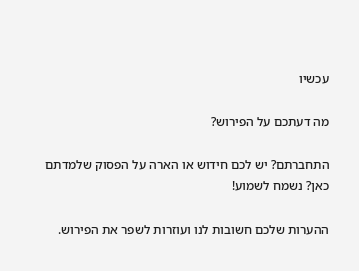עכשיו

מה דעתכם על הפירוש?

התחברתם? יש לכם חידוש או הארה על הפסוק שלמדתם כאן? נשמח לשמוע!

ההערות שלכם חשובות לנו ועוזרות לשפר את הפירוש.